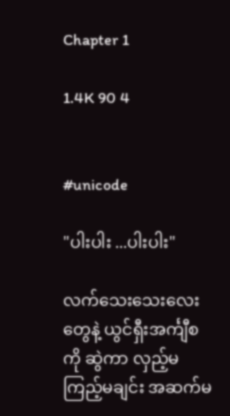Chapter 1

1.4K 90 4


#unicode

"ပါးပါး ...ပါးပါး"

လက်သေးသေးလေးတွေနဲ့ ယွင်ရှီးအင်္ကျီစကို ဆွဲကာ လှည့်မကြည့်မချင်း အဆက်မ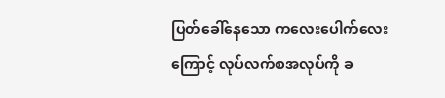ပြတ်ခေါ်နေသော ကလေးပေါက်လေးကြောင့် လုပ်လက်စအလုပ်ကို ခ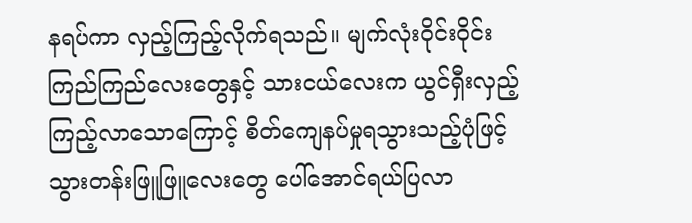နရပ်ကာ လှည့်ကြည့်လိုက်ရသည်။ မျက်လုံးဝိုင်းဝိုင်း ကြည်ကြည်လေးတွေနှင့် သားငယ်လေးက ယွင်ရှီးလှည့်ကြည့်လာသောကြောင့် စိတ်ကျေနပ်မှုရသွားသည့်ပုံဖြင့် သွားတန်းဖြူဖြူလေးတွေ ပေါ်အောင်ရယ်ပြလာ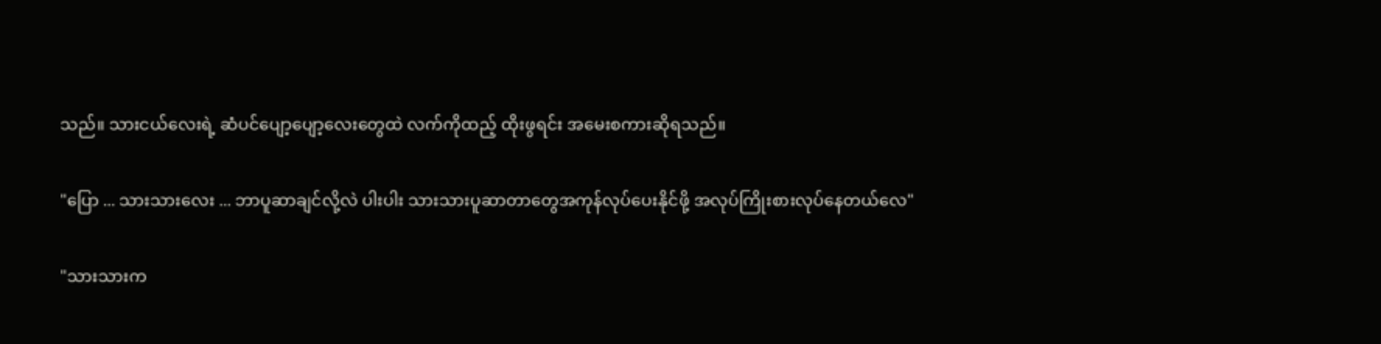သည်။ သားငယ်လေးရဲ့ ဆံပင်ပျော့ပျော့လေးတွေထဲ လက်ကိုထည့် ထိုးဖွရင်း အမေးစကားဆိုရသည်။

"ပြော ... သားသားလေး ... ဘာပူဆာချင်လို့လဲ ပါးပါး သားသားပူဆာတာတွေအကုန်လုပ်ပေးနိုင်ဖို့ အလုပ်ကြိုးစားလုပ်နေတယ်လေ"

"သားသားက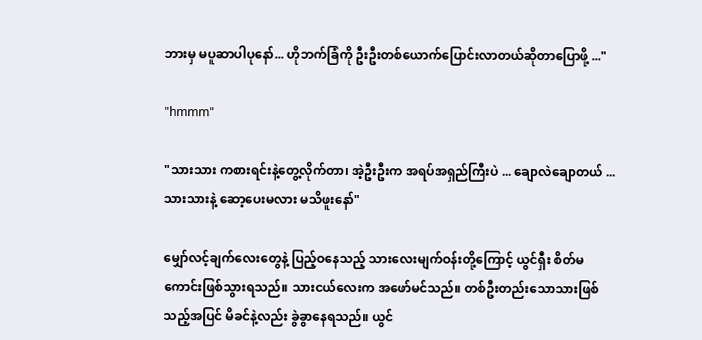ဘားမှ မပူဆာပါပုနော်... ဟိုဘက်ခြံကို ဦးဦးတစ်ယောက်ပြောင်းလာတယ်ဆိုတာပြောဖို့ ..."

"hmmm"

"သားသား ကစားရင်းနဲ့တွေ့လိုက်တာ၊ အဲ့ဦးဦးက အရပ်အရှည်ကြီးပဲ ... ချောလဲချောတယ် ... သားသားနဲ့ ဆော့ပေးမလား မသိဖူးနော်"

မျှော်လင့်ချက်လေးတွေနဲ့ ပြည့်ဝနေသည့် သားလေးမျက်ဝန်းတို့ကြောင့် ယွင်ရှီး စိတ်မကောင်းဖြစ်သွားရသည်။ သားငယ်လေးက အဖော်မင်သည်။ တစ်ဦးတည်းသောသားဖြစ်သည့်အပြင် မိခင်နဲ့လည်း ခွဲခွာနေရသည်။ ယွင်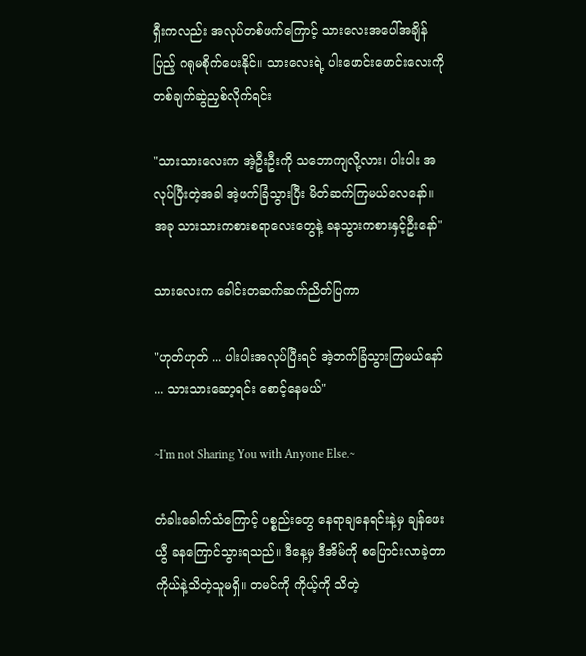ရှီးကလည်း အလုပ်တစ်ဖက်ကြောင့် သားလေးအပေါ်အချိန်ပြည့် ဂရုမစိုက်ပေးနိုင်။ သားလေးရဲ့ ပါးဖောင်းဖောင်းလေးကို တစ်ချက်ဆွဲညှစ်လိုက်ရင်း

"သားသားလေးက အဲ့ဦးဦးကို သဘောကျလို့လား၊ ပါးပါး အလုပ်ပြီးတဲ့အခါ အဲ့ဖက်ခြံသွားပြီး မိတ်ဆက်ကြမယ်လေနော်။ အခု သားသားကစားစရာလေးတွေနဲ့ ခနသွားကစားနှင့်ဦးနော်"

သားလေးက ခေါင်းတဆက်ဆက်ညိတ်ပြကာ

"ဟုတ်ဟုတ် ... ပါးပါးအလုပ်ပြီးရင် အဲ့ဘက်ခြံသွားကြမယ်နော် ... သားသားဆော့ရင်း စောင့်နေမယ်"

~I'm not Sharing You with Anyone Else.~

တံခါးခေါက်သံကြောင့် ပစ္စည်းတွေ နေရာချနေရင်းနဲ့မှ ချန်ဖေးယွီ ခနကြောင်သွားရသည်။ ဒီနေ့မှ ဒီအိမ်ကို စပြောင်းလာခဲ့တာ ကိုယ်နဲ့သိတဲ့သူမရှိ။ တမင်ကို ကိုယ့်ကို သိတဲ့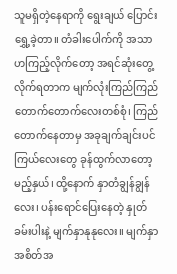သူမရှိတဲ့နေရာကို ရွေးချယ် ပြောင်းရွှေ့ခဲ့တာ။ တံခါးပေါက်ကို အသာဟကြည့်လိုက်တော့ အရင်ဆုံးတွေ့လိုက်ရတာက မျက်လုံးကြည်ကြည်တောက်တောက်လေးတစ်စုံ၊ ကြည်တောက်နေတာမှ အခုချက်ချင်းပင် ကြယ်လေးတွေ ခုန်ထွက်လာတော့မည့်နှယ်၊ ထို့နောက် နှာတံချွန်ချွန်လေး၊ ပန်းရောင်ပြေးနေတဲ့ နှုတ်ခမ်းပါးနဲ့ မျက်နှာနုနုလေး။ မျက်နှာအစိတ်အ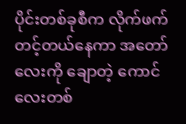ပိုင်းတစ်ခုစီက လိုက်ဖက်တင့်တယ်နေကာ အတော်လေးကို ချောတဲ့ ကောင်လေးတစ်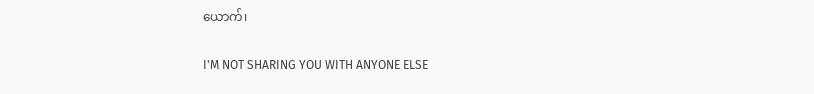ယောက်၊

I'M NOT SHARING YOU WITH ANYONE ELSE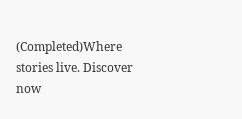(Completed)Where stories live. Discover now